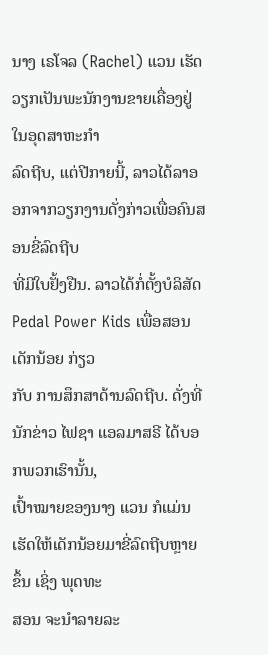ນາງ ເຣໂຈລ (Rachel) ແວນ ເຮັດວຽກເປັນພະນັກງານຂາຍເຄື່ອງຢູ່ໃນອຸດສາຫະກຳ
ລົດຖີບ, ແຕ່ປີກາຍນີ້, ລາວໄດ້ລາອອກຈາກວຽກງານດັ່ງກ່າວເພື່ອຄົນສອນຂີ່ລົດຖີບ
ທີ່ມີໃບຢັ້ງຢືນ. ລາວໄດ້ກໍ່ຕັ້ງບໍລິສັດ Pedal Power Kids ເພື່ອສອນເດັກນ້ອຍ ກ່ຽວ
ກັບ ການສຶກສາດ້ານລົດຖີບ. ດັ່ງທີ່ນັກຂ່າວ ໄຟຊາ ແອລມາສຣີ ໄດ້ບອກພວກເຮົານັ້ນ,
ເປົ້າໝາຍຂອງນາງ ແວນ ກໍແມ່ນເຮັດໃຫ້ເດັກນ້ອຍມາຂີ່ລົດຖີບຫຼາຍຂຶ້ນ ເຊິ່ງ ພຸດທະ
ສອນ ຈະນຳລາຍລະ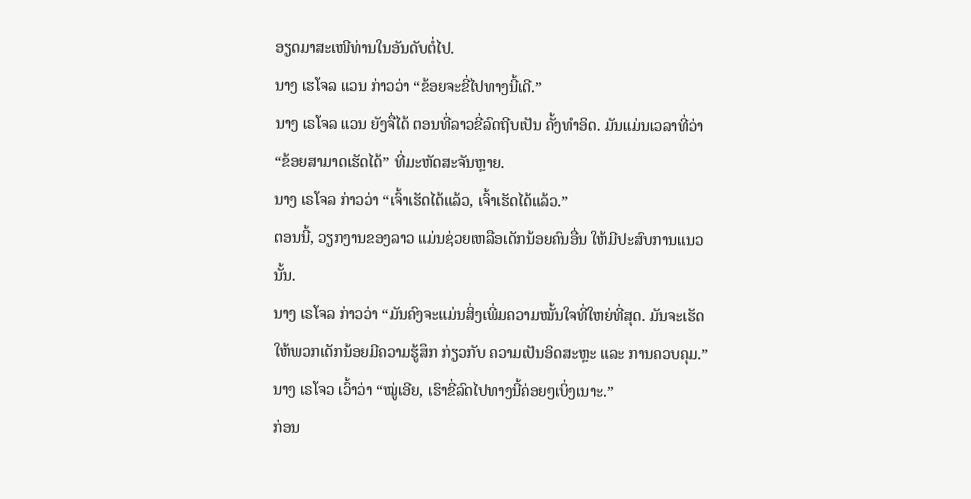ອຽດມາສະເໜີທ່ານໃນອັນດັບຕໍ່ໄປ.
ນາງ ເຮໂຈລ ແວນ ກ່າວວ່າ “ຂ້ອຍຈະຂີ່ໄປທາງນີ້ເດີ.”
ນາງ ເຣໂຈລ ແວນ ຍັງຈື່ໄດ້ ຕອນທີ່ລາວຂີ່ລົດຖີບເປັນ ຄັ້ງທຳອິດ. ມັນແມ່ນເວລາທີ່ວ່າ
“ຂ້ອຍສາມາດເຮັດໄດ້” ທີ່ມະຫັດສະຈັນຫຼາຍ.
ນາງ ເຣໂຈລ ກ່າວວ່າ “ເຈົ້າເຮັດໄດ້ແລ້ວ, ເຈົ້າເຮັດໄດ້ແລ້ວ.”
ຕອນນີ້, ວຽກງານຂອງລາວ ແມ່ນຊ່ວຍເຫລືອເດັກນ້ອຍຄົນອື່ນ ໃຫ້ມີປະສົບການແນວ
ນັ້ນ.
ນາງ ເຣໂຈລ ກ່າວວ່າ “ມັນຄົງຈະແມ່ນສິ່ງເພີ່ມຄວາມໝັ້ນໃຈທີ່ໃຫຍ່ທີ່ສຸດ. ມັນຈະເຮັດ
ໃຫ້ພວກເດັກນ້ອຍມີຄວາມຮູ້ສຶກ ກ່ຽວກັບ ຄວາມເປັນອິດສະຫຼະ ແລະ ການຄວບຄຸມ.”
ນາງ ເຣໂຈວ ເວົ້າວ່າ “ໝູ່ເອີຍ, ເຮົາຂີ່ລົດໄປທາງນີ້ຄ່ອຍໆເບິ່ງເນາະ.”
ກ່ອນ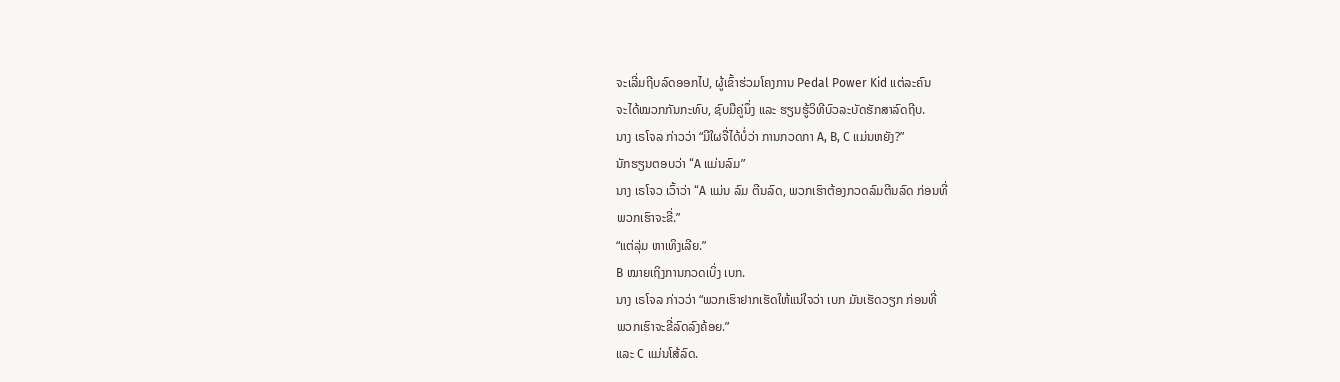ຈະເລີ່ມຖີບລົດອອກໄປ, ຜູ້ເຂົ້າຮ່ວມໂຄງການ Pedal Power Kid ແຕ່ລະຄົນ
ຈະໄດ້ໝວກກັນກະທົບ, ຊົບມືຄູ່ນຶ່ງ ແລະ ຮຽນຮູ້ວິທີບົວລະບັດຮັກສາລົດຖີບ.
ນາງ ເຣໂຈລ ກ່າວວ່າ “ມີໃຜຈື່ໄດ້ບໍ່ວ່າ ການກວດກາ A, B, C ແມ່ນຫຍັງ?”
ນັກຮຽນຕອບວ່າ “A ແມ່ນລົມ”
ນາງ ເຣໂຈວ ເວົ້າວ່າ “A ແມ່ນ ລົມ ຕີນລົດ, ພວກເຮົາຕ້ອງກວດລົມຕີນລົດ ກ່ອນທີ່
ພວກເຮົາຈະຂີ່.”
“ແຕ່ລຸ່ມ ຫາເທິງເລີຍ.”
B ໝາຍເຖິງການກວດເບິ່ງ ເບກ.
ນາງ ເຣໂຈລ ກ່າວວ່າ “ພວກເຮົາຢາກເຮັດໃຫ້ແນ່ໃຈວ່າ ເບກ ມັນເຮັດວຽກ ກ່ອນທີ່
ພວກເຮົາຈະຂີ່ລົດລົງຄ້ອຍ.”
ແລະ C ແມ່ນໂສ້ລົດ.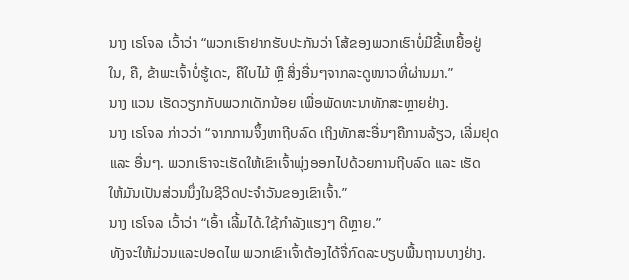ນາງ ເຣໂຈລ ເວົ້າວ່າ “ພວກເຮົາຢາກຮັບປະກັນວ່າ ໂສ້ຂອງພວກເຮົາບໍ່ມີຂີ້ເຫຍື້ອຢູ່
ໃນ, ຄື, ຂ້າພະເຈົ້າບໍ່ຮູ້ເດະ, ຄືໃບໄມ້ ຫຼື ສິ່ງອື່ນໆຈາກລະດູໜາວທີ່ຜ່ານມາ.”
ນາງ ແວນ ເຮັດວຽກກັບພວກເດັກນ້ອຍ ເພື່ອພັດທະນາທັກສະຫຼາຍຢ່າງ.
ນາງ ເຣໂຈລ ກ່າວວ່າ “ຈາກການຈຶ້ງຫາຖີບລົດ ເຖິງທັກສະອື່ນໆຄືການລ້ຽວ, ເລີ່ມຢຸດ
ແລະ ອື່ນໆ. ພວກເຮົາຈະເຮັດໃຫ້ເຂົາເຈົ້າພຸ່ງອອກໄປດ້ວຍການຖີບລົດ ແລະ ເຮັດ
ໃຫ້ມັນເປັນສ່ວນນຶ່ງໃນຊີວິດປະຈຳວັນຂອງເຂົາເຈົ້າ.”
ນາງ ເຣໂຈລ ເວົ້າວ່າ “ເອົ້າ ເລີ້ມໄດ້.ໃຊ້ກຳລັງແຮງໆ ດີຫຼາຍ.”
ທັງຈະໃຫ້ມ່ວນແລະປອດໄພ ພວກເຂົາເຈົ້າຕ້ອງໄດ້ຈື່ກົດລະບຽບພື້ນຖານບາງຢ່າງ.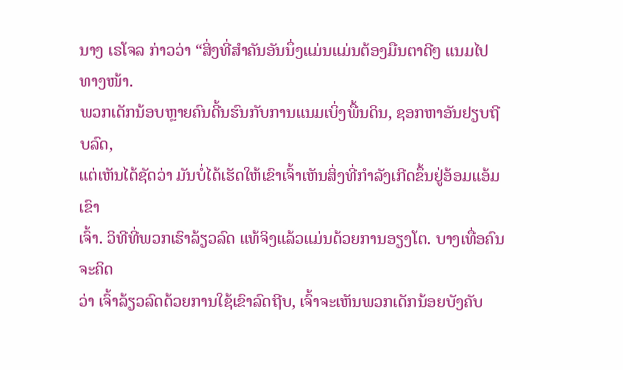ນາງ ເຣໂຈລ ກ່າວວ່າ “ສິ່ງທີ່ສຳຄັນອັນນຶ່ງແມ່ນແມ່ນຕ້ອງມືນຕາດີໆ ແນມໄປທາງໜ້າ.
ພວກເດັກນ້ອບຫຼາຍຄົນດີ້ນຮົນກັບການແນມເບິ່ງພື້ນດິນ, ຊອກຫາອັນຢຽບຖີບລົດ,
ແຕ່ເຫັນໄດ້ຊັດວ່າ ມັນບໍ່ໄດ້ເຮັດໃຫ້ເຂົາເຈົ້າເຫັນສິ່ງທີ່ກຳລັງເກີດຂຶ້ນຢູ່ອ້ອມແອ້ມເຂົາ
ເຈົ້າ. ວິທີທີ່ພວກເຮົາລ້ຽວລົດ ແທ້ຈິງແລ້ວແມ່ນດ້ວຍການອຽງໂຕ. ບາງເທື່ອຄົນຈະຄິດ
ວ່າ ເຈົ້າລ້ຽວລົດດ້ວຍການໃຊ້ເຂົາລົດຖີບ, ເຈົ້າຈະເຫັນພວກເດັກນ້ອຍບັງຄັບ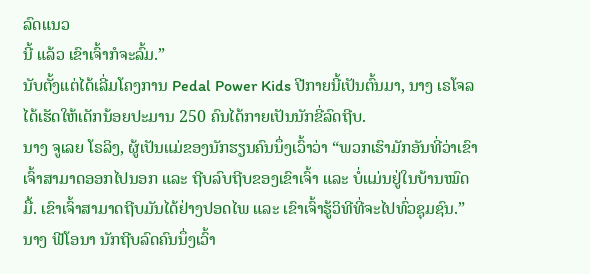ລົດແນວ
ນີ້ ແລ້ວ ເຂົາເຈົ້າກໍຈະລົ້ມ.”
ນັບຕັ້ງແຕ່ໄດ້ເລີ່ມໂຄງການ Pedal Power Kids ປີກາຍນີ້ເປັນຕົ້ນມາ, ນາງ ເຣໂຈລ
ໄດ້ເຮັດໃຫ້ເດັກນ້ອຍປະມານ 250 ຄົນໄດ້ກາຍເປັນນັກຂີ່ລົດຖີບ.
ນາງ ຈູເລຍ ໂຣລິງ, ຜູ້ເປັນແມ່ຂອງນັກຮຽນຄົນນຶ່ງເວົ້າວ່າ “ພວກເຮົາມັກອັນທີ່ວ່າເຂົາ
ເຈົ້າສາມາດອອກໄປນອກ ແລະ ຖີບລົບຖີບຂອງເຂົາເຈົ້າ ແລະ ບໍ່ແມ່ນຢູ່ໃນບ້ານໝົດ
ມື້. ເຂົາເຈົ້າສາມາດຖີບມັນໄດ້ຢ່າງປອດໄພ ແລະ ເຂົາເຈົ້າຮູ້ວິທີທີ່ຈະໄປທົ່ວຊຸມຊົນ.”
ນາງ ຟີໂອນາ ນັກຖີບລົດຄົນນຶ່ງເວົ້າ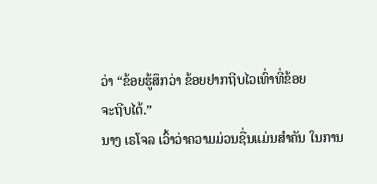ວ່າ “ຂ້ອຍຮູ້ສຶກວ່າ ຂ້ອຍຢາກຖີບໄວເທົ່າທີ່ຂ້ອຍ
ຈະຖີບໄດ້.”
ນາງ ເຣໂຈລ ເວົ້າວ່າຄວາມມ່ວນຊື່ນແມ່ນສຳຄັນ ໃນການ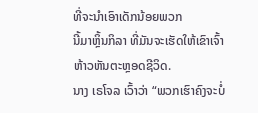ທີ່ຈະນຳເອົາເດັກນ້ອຍພວກ
ນີ້ມາຫຼິ້ນກິລາ ທີ່ມັນຈະເຮັດໃຫ້ເຂົາເຈົ້າຫ້າວຫັນຕະຫຼອດຊີວິດ.
ນາງ ເຣໂຈລ ເວົ້າວ່າ “ພວກເຮົາຄົງຈະບໍ່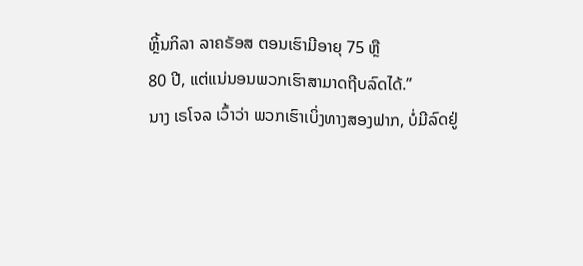ຫຼິ້ນກິລາ ລາຄຣັອສ ຕອນເຮົາມີອາຍຸ 75 ຫຼື
80 ປີ, ແຕ່ແນ່ນອນພວກເຮົາສາມາດຖີບລົດໄດ້.”
ນາງ ເຣໂຈລ ເວົ້າວ່າ ພວກເຮົາເບິ່ງທາງສອງຟາກ, ບໍ່ມີລົດຢູ່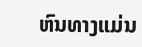ຫົນທາງແມ່ນ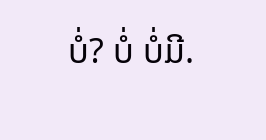ບໍ່? ບໍ່ ບໍ່ມີ.